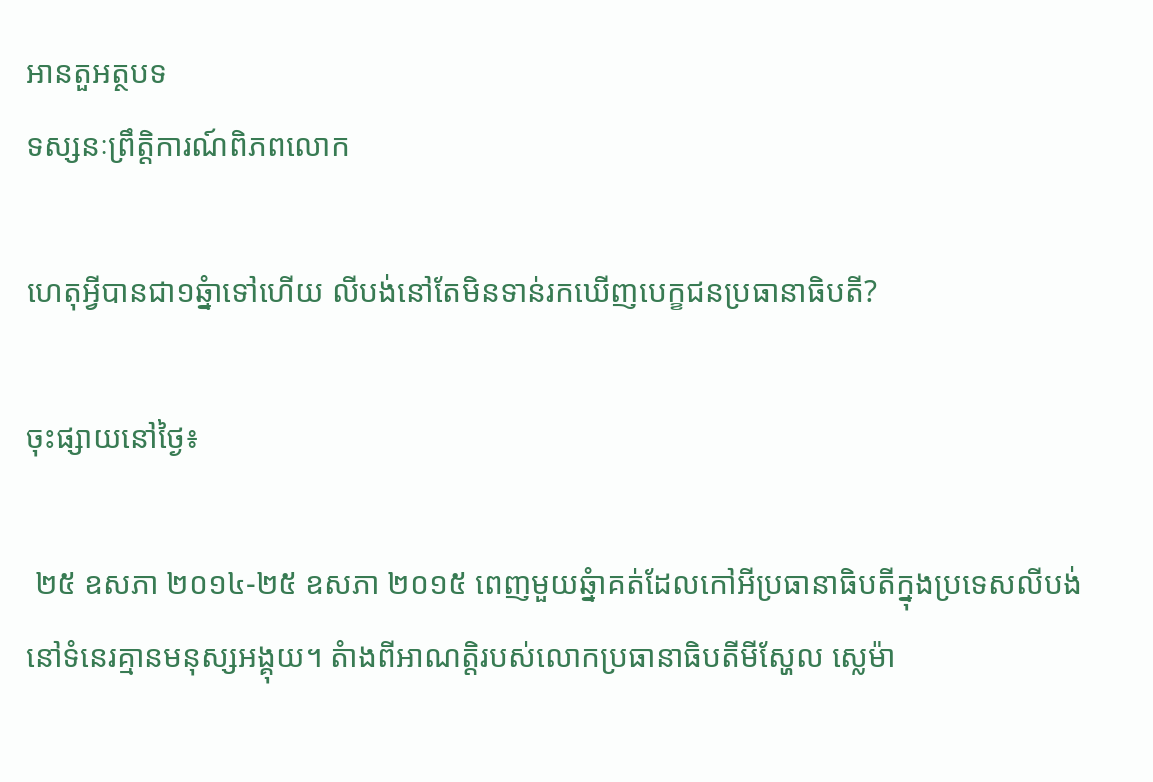អានតួអត្ថបទ
ទស្សនៈព្រឹត្តិការណ៍ពិភពលោក

ហេតុអ្វីបានជា១ឆ្នំាទៅហើយ លីបង់នៅតែមិនទាន់រកឃើញបេក្ខជនប្រធានាធិបតី?

ចុះផ្សាយនៅថ្ងៃ៖

 ២៥ ឧសភា ២០១៤-២៥ ឧសភា ២០១៥ ពេញមួយឆ្នំាគត់ដែលកៅអីប្រធានាធិបតីក្នុងប្រទេសលីបង់នៅទំនេរគ្មានមនុស្សអង្គុយ។ តំាងពីអាណត្តិរបស់លោកប្រធានាធិបតីមីស្ហែល ស្លេម៉ា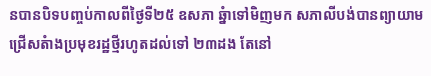នបានបិទបញ្ចប់កាលពីថ្ងៃទី២៥ ឧសភា ឆ្នំាទៅមិញមក សភាលីបង់បានព្យាយាមជ្រើសតំាងប្រមុខរដ្ឋថ្មីរហូតដល់ទៅ ២៣ដង តែនៅ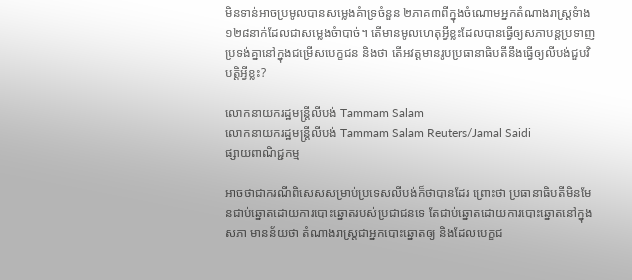មិនទាន់អាចប្រមូលបានសម្លេងគំាទ្រចំនួន ២ភាគ៣ពីក្នុងចំណោមអ្នកតំណាងរាស្រ្តទំាង ១២៨នាក់ដែលជាសម្លេងចំាបាច់។ តើមានមូលហេតុអ្វីខ្លះដែលបានធ្វើឲ្យសភាបន្តប្រទាញប្រទង់គ្នានៅក្នុងជម្រើសបេក្ខជន និងថា តើអវត្តមានរូបប្រធានាធិបតីនឹងធ្វើឲ្យលីបង់ជួបវិបត្តិអ្វីខ្លះ?

លោកនាយករដ្ឋមន្រ្តីលីបង់ Tammam Salam
លោកនាយករដ្ឋមន្រ្តីលីបង់ Tammam Salam Reuters/Jamal Saidi
ផ្សាយពាណិជ្ជកម្ម

អាចថាជាករណីពិសេសសម្រាប់ប្រទេសលីបង់ក៏ថាបានដែរ ព្រោះថា ប្រធានាធិបតីមិនមែនជាប់ឆ្នោតដោយការបោះឆ្នោតរបស់ប្រជាជនទេ តែជាប់ឆ្នោតដោយការបោះឆ្នោតនៅក្នុងសភា មានន័យថា តំណាងរាស្រ្តជាអ្នកបោះឆ្នោតឲ្យ និងដែលបេក្ខជ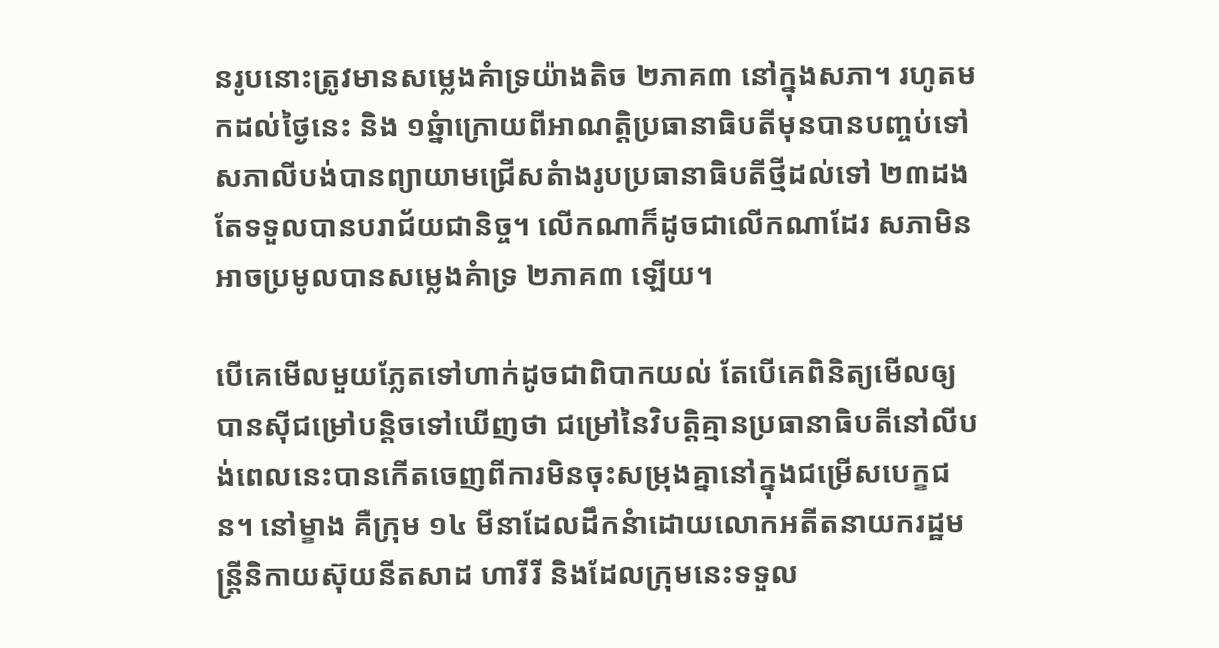នរូបនោះត្រូវមានសម្លេងគំាទ្រយ៉ាងតិច ២ភាគ៣ នៅក្នុងសភា។ រហូតមកដល់ថ្ងៃនេះ និង ១ឆ្នំាក្រោយពីអាណត្តិប្រធានាធិបតីមុនបានបញ្ចប់ទៅ សភាលីបង់បានព្យាយាមជ្រើសតំាងរូបប្រធានាធិបតីថ្មីដល់ទៅ ២៣ដង តែទទួលបានបរាជ័យជានិច្ច។ លើកណាក៏ដូចជាលើកណាដែរ សភាមិនអាចប្រមូលបានសម្លេងគំាទ្រ ២ភាគ៣ ឡើយ។

បើគេមើលមួយភ្លែតទៅហាក់ដូចជាពិបាកយល់ តែបើគេពិនិត្យមើលឲ្យបានស៊ីជម្រៅបន្តិចទៅឃើញថា ជម្រៅនៃវិបត្តិគ្មានប្រធានាធិបតីនៅលីបង់ពេលនេះបានកើតចេញពីការមិនចុះសម្រុងគ្នានៅក្នុងជម្រើសបេក្ខជន។ នៅម្ខាង គឺក្រុម ១៤ មីនាដែលដឹកនំាដោយលោកអតីតនាយករដ្ឋមន្រ្តីនិកាយស៊ុយនីតសាដ ហារីរី និងដែលក្រុមនេះទទួល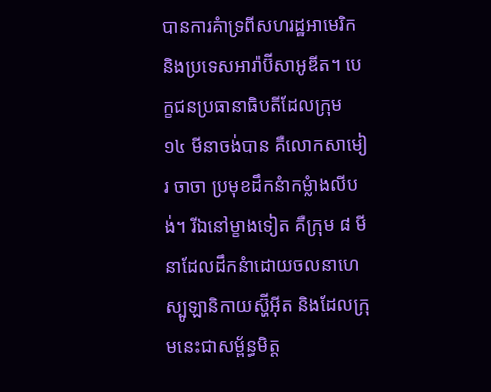បានការគំាទ្រពីសហរដ្ឋអាមេរិក និងប្រទេសអារ៉ាប៊ីសាអូឌីត។ បេក្ខជនប្រធានាធិបតីដែលក្រុម ១៤ មីនាចង់បាន គឺលោកសាមៀរ ចាចា ប្រមុខដឹកនំាកម្លំាងលីបង់។ រីឯនៅម្ខាងទៀត គឺក្រុម ៨ មីនាដែលដឹកនំាដោយចលនាហេស្បូឡានិកាយស្ហ៊ីអ៊ីត និងដែលក្រុមនេះជាសម្ព័ន្ធមិត្ត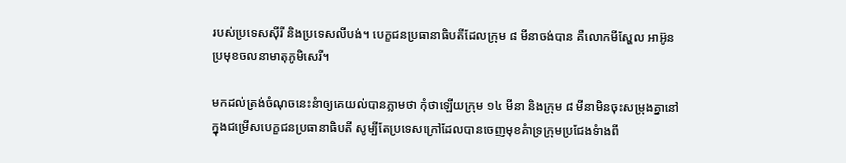របស់ប្រទេសស៊ីរី និងប្រទេសលីបង់។ បេក្ខជនប្រធានាធិបតីដែលក្រុម ៨ មីនាចង់បាន គឺលោកមីស្ហែល អាអ៊ូន ប្រមុខចលនាមាតុភូមិសេរី។

មកដល់ត្រង់ចំណុចនេះនំាឲ្យគេយល់បានភ្លាមថា កុំថាឡើយក្រុម ១៤ មីនា និងក្រុម ៨ មីនាមិនចុះសម្រុងគ្នានៅក្នុងជម្រើសបេក្ខជនប្រធានាធិបតី សូម្បីតែប្រទេសក្រៅដែលបានចេញមុខគំាទ្រក្រុមប្រជែងទំាងពី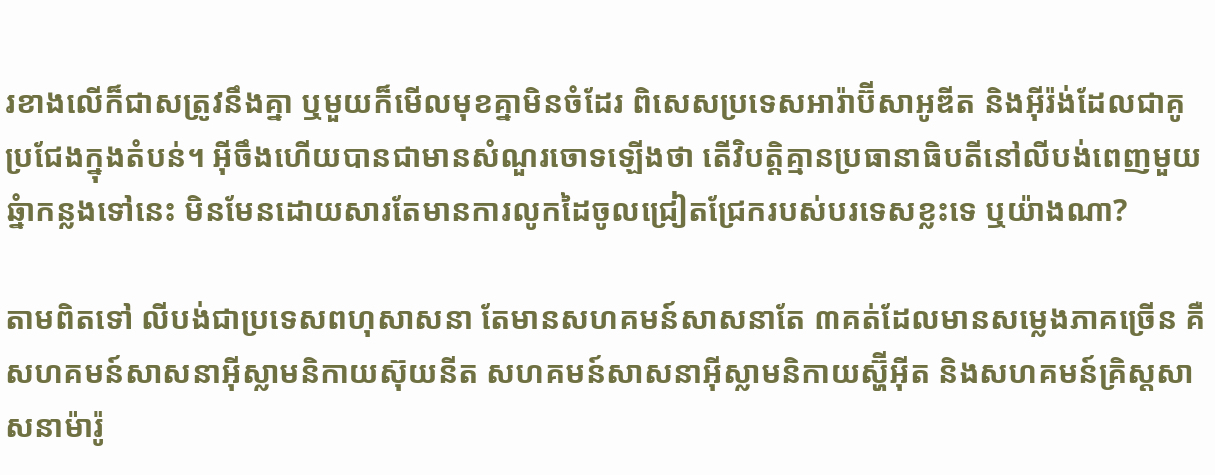រខាងលើក៏ជាសត្រូវនឹងគ្នា ឬមួយក៏មើលមុខគ្នាមិនចំដែរ ពិសេសប្រទេសអារ៉ាប៊ីសាអូឌីត និងអ៊ីរ៉ង់ដែលជាគូប្រជែងក្នុងតំបន់។ អ៊ីចឹងហើយបានជាមានសំណួរចោទឡើងថា តើវិបត្តិគ្មានប្រធានាធិបតីនៅលីបង់ពេញមួយឆ្នំាកន្លងទៅនេះ មិនមែនដោយសារតែមានការលូកដៃចូលជ្រៀតជ្រែករបស់បរទេសខ្លះទេ ឬយ៉ាងណា?

តាមពិតទៅ លីបង់ជាប្រទេសពហុសាសនា តែមានសហគមន៍សាសនាតែ ៣គត់ដែលមានសម្លេងភាគច្រើន គឺសហគមន៍សាសនាអ៊ីស្លាមនិកាយស៊ុយនីត សហគមន៍សាសនាអ៊ីស្លាមនិកាយស្ហ៊ីអ៊ីត និងសហគមន៍គ្រិស្តសាសនាម៉ារ៉ូ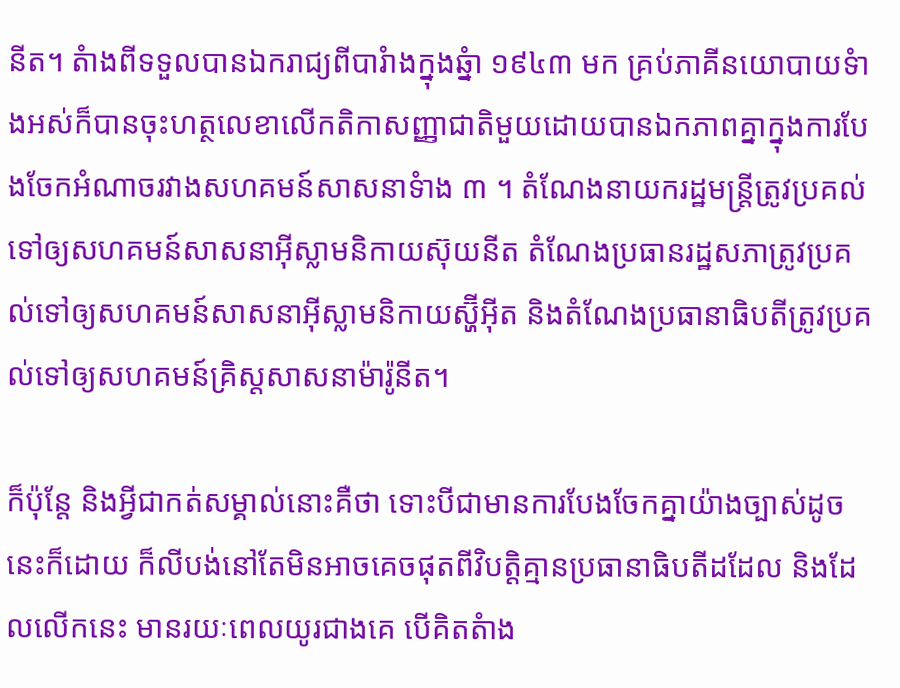នីត។ តំាងពីទទួលបានឯករាជ្យពីបារំាងក្នុងឆ្នំា ១៩៤៣ មក គ្រប់ភាគីនយោបាយទំាងអស់ក៏បានចុះហត្ថលេខាលើកតិកាសញ្ញាជាតិមួយដោយបានឯកភាពគ្នាក្នុងការបែងចែកអំណាចរវាងសហគមន៍សាសនាទំាង ៣ ។ តំណែងនាយករដ្ឋមន្រ្តីត្រូវប្រគល់ទៅឲ្យសហគមន៍សាសនាអ៊ីស្លាមនិកាយស៊ុយនីត តំណែងប្រធានរដ្ឋសភាត្រូវប្រគល់ទៅឲ្យសហគមន៍សាសនាអ៊ីស្លាមនិកាយស្ហ៊ីអ៊ីត និងតំណែងប្រធានាធិបតីត្រូវប្រគល់ទៅឲ្យសហគមន៍គ្រិស្តសាសនាម៉ារ៉ូនីត។

ក៏ប៉ុន្តែ និងអ្វីជាកត់សម្គាល់នោះគឺថា ទោះបីជាមានការបែងចែកគ្នាយ៉ាងច្បាស់ដូចនេះក៏ដោយ ក៏លីបង់នៅតែមិនអាចគេចផុតពីវិបត្តិគ្មានប្រធានាធិបតីដដែល និងដែលលើកនេះ មានរយៈពេលយូរជាងគេ បើគិតតំាង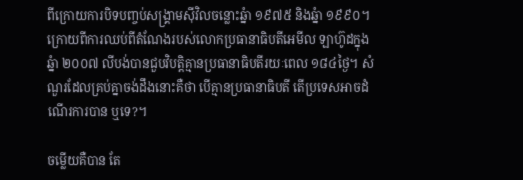ពីក្រោយការបិទបញ្ចប់សង្រ្គាមស៊ីវិលចន្លោះឆ្នំា ១៩៧៥ និងឆ្នំា ១៩៩០។ ក្រោយពីការឈប់ពីតំណែងរបស់លោកប្រធានាធិបតីអេមីល ឡាហ៊ូដក្នុងឆ្នំា ២០០៧ លីបង់បានជួបវិបត្តិគ្មានប្រធានាធិបតីរយៈពេល ១៨៤ថ្ងៃ។ សំណួរដែលគ្រប់គ្នាចង់ដឹងនោះគឺថា បើគ្មានប្រធានាធិបតី តើប្រទេសអាចដំណើរការបាន ឬទេ?។

ចម្លើយគឺបាន តែ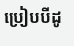ប្រៀបបីដូ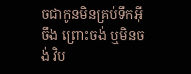ចជាកូនមិនគ្រប់ទឹកអ៊ីចឹង ព្រោះចង់ ឬមិនចង់ វិប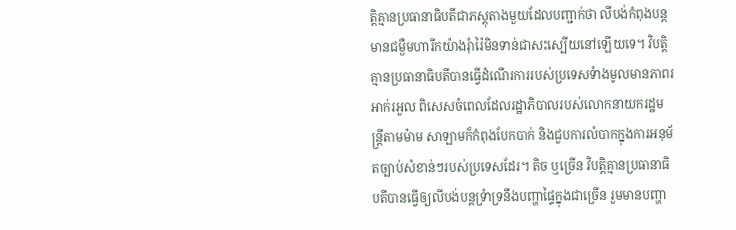ត្តិគ្មានប្រធានាធិបតីជាភស្តុតាងមួយដែលបញ្ជាក់ថា លីបង់កំពុងបន្តមានជម្ងឺមហារីកយ៉ាងរុំារ៉ៃមិនទាន់ជាសះស្បើយនៅឡើយទេ។ វិបត្តិគ្មានប្រធានាធិបតីបានធ្វើដំណើរការរបស់ប្រទេសទំាងមូលមានភាពរអាក់រអួល ពិសេសចំពេលដែលរដ្ឋាភិបាលរបស់លោកនាយករដ្ឋមន្រ្តីតាមម៉ាម សាឡាមក៏កំពុងបែកបាក់ និងជួបការលំបាកក្នុងការអនុម័តច្បាប់សំខាន់ៗរបស់ប្រទេសដែរ។ តិច ឬច្រើន វិបត្តិគ្មានប្រធានាធិបតីបានធ្វើឲ្យលីបង់បន្តទ្រំាទ្រនឹងបញ្ហាផ្ទៃក្នុងជាច្រើន រួមមានបញ្ហា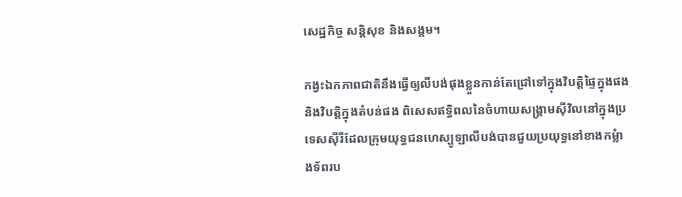សេដ្ឋកិច្ច សន្តិសុខ និងសង្គម។

កង្វះឯកភាពជាតិនឹងធ្វើឲ្យលីបង់ផុងខ្លួនកាន់តែជ្រៅទៅក្នុងវិបត្តិផ្ទៃក្នុងផង និងវិបត្តិក្នុងតំបន់ផង ពិសេសឥទ្ធិពលនៃចំហាយសង្រ្គាមស៊ីវិលនៅក្នុងប្រទេសស៊ីរីដែលក្រុមយុទ្ធជនហេស្បូឡាលីបង់បានជួយប្រយុទ្ធនៅខាងកម្លំាងទ័ពរប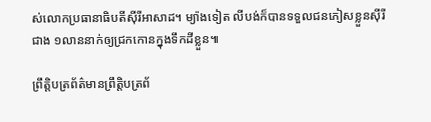ស់លោកប្រធានាធិបតីស៊ីរីអាសាដ។ ម្យ៉ាងទៀត លីបង់ក៏បានទទួលជនភៀសខ្លួនស៊ីរីជាង ១លាននាក់ឲ្យជ្រកកោនក្នុងទឹកដីខ្លួន៕

ព្រឹត្តិបត្រព័ត៌មានព្រឹត្តិបត្រព័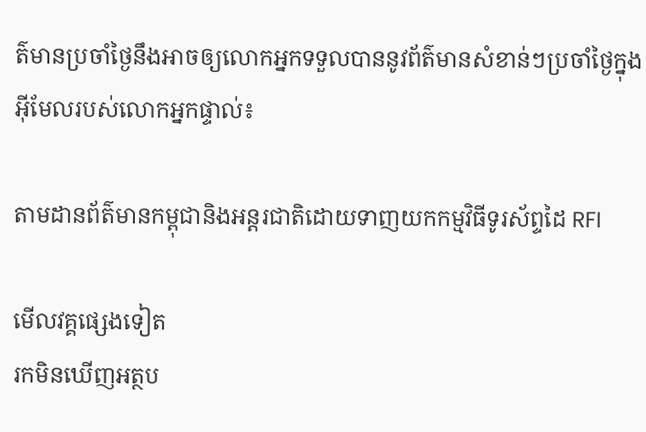ត៌មានប្រចាំថ្ងៃនឹងអាចឲ្យលោកអ្នកទទួលបាននូវព័ត៌មានសំខាន់ៗប្រចាំថ្ងៃក្នុងអ៊ីមែលរបស់លោកអ្នកផ្ទាល់៖

តាមដានព័ត៌មានកម្ពុជានិងអន្តរជាតិដោយទាញយកកម្មវិធីទូរស័ព្ទដៃ RFI

មើលវគ្គផ្សេងទៀត
រកមិនឃើញអត្ថប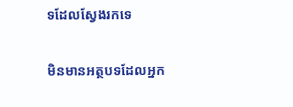ទដែលស្វែងរកទេ

មិនមានអត្ថបទដែលអ្នក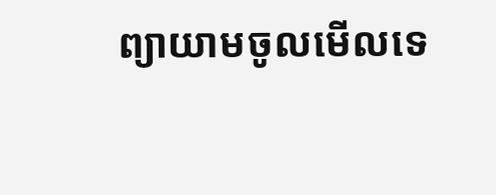ព្យាយាមចូលមើលទេ